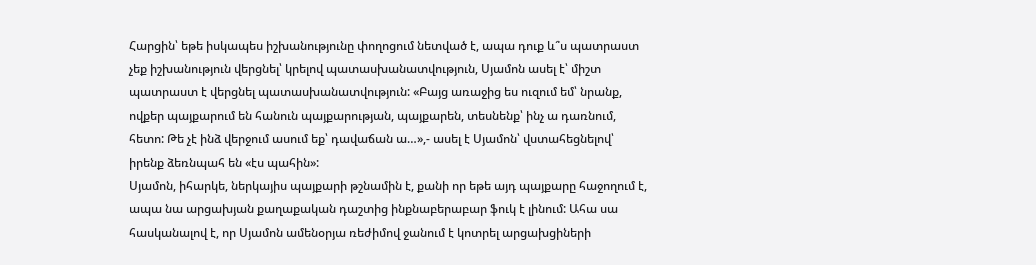Հարցին՝ եթե իսկապես իշխանությունը փողոցում նետված է, ապա դուք և՞ս պատրաստ չեք իշխանություն վերցնել՝ կրելով պատասխանատվություն, Սյամոն ասել է՝ միշտ պատրաստ է վերցնել պատասխանատվություն: «Բայց առաջից ես ուզում եմ՝ նրանք, ովքեր պայքարում են հանուն պայքարության, պայքարեն, տեսնենք՝ ինչ ա դառնում, հետո: Թե չէ ինձ վերջում ասում եք՝ դավաճան ա…»,- ասել է Սյամոն՝ վստահեցնելով՝ իրենք ձեռնպահ են «էս պահին»:
Սյամոն, իհարկե, ներկայիս պայքարի թշնամին է, քանի որ եթե այդ պայքարը հաջողում է, ապա նա արցախյան քաղաքական դաշտից ինքնաբերաբար ֆուկ է լինում: Ահա սա հասկանալով է, որ Սյամոն ամենօրյա ռեժիմով ջանում է կոտրել արցախցիների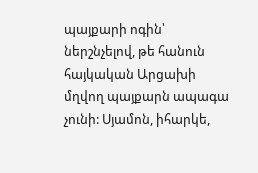պայքարի ոգին՝ ներշնչելով, թե հանուն հայկական Արցախի մղվող պայքարն ապագա չունի: Սյամոն, իհարկե,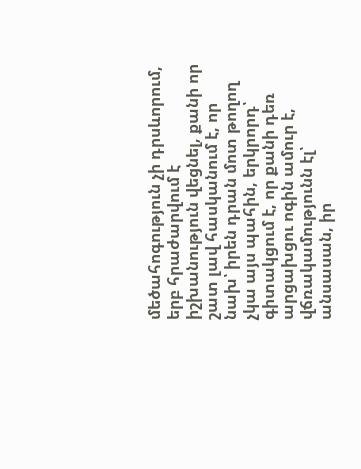մեծահոգություն չի դրսևորում, երբ հրաժարվում է իշխանություն վեցնել, քանի որ շատ լավ հասկանում է, որ նախ՝ իրեն դրան մոտ թողող չկա այս պահին, երկրորդ՝ գիտակցում է, որ քանի դեռ արցախցու ոգին ամուր է, վճռակամությունն էլ՝ անսասան, իր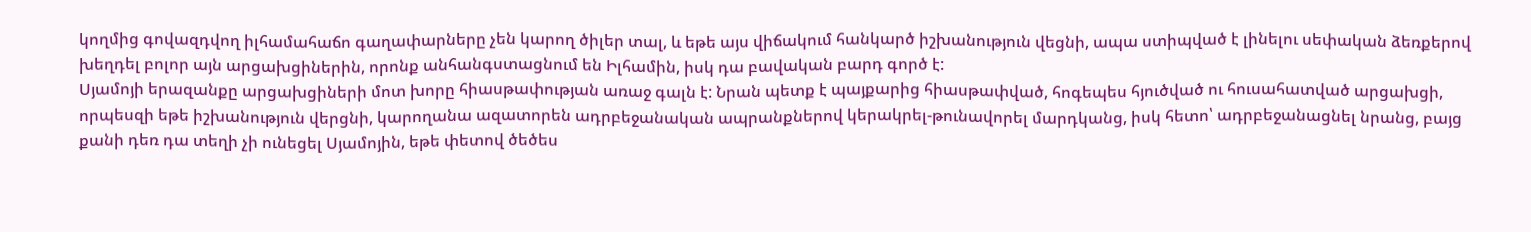կողմից գովազդվող իլհամահաճո գաղափարները չեն կարող ծիլեր տալ, և եթե այս վիճակում հանկարծ իշխանություն վեցնի, ապա ստիպված է լինելու սեփական ձեռքերով խեղդել բոլոր այն արցախցիներին, որոնք անհանգստացնում են Իլհամին, իսկ դա բավական բարդ գործ է:
Սյամոյի երազանքը արցախցիների մոտ խորը հիասթափության առաջ գալն է: Նրան պետք է պայքարից հիասթափված, հոգեպես հյուծված ու հուսահատված արցախցի, որպեսզի եթե իշխանություն վերցնի, կարողանա ազատորեն ադրբեջանական ապրանքներով կերակրել-թունավորել մարդկանց, իսկ հետո՝ ադրբեջանացնել նրանց, բայց քանի դեռ դա տեղի չի ունեցել Սյամոյին, եթե փետով ծեծես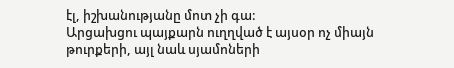էլ, իշխանությանը մոտ չի գա:
Արցախցու պայքարն ուղղված է այսօր ոչ միայն թուրքերի, այլ նաև սյամոների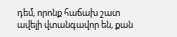դեմ, որոնք հաճախ շատ ավելի վտանգավոր են, քան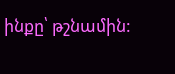ինքը՝ թշնամին: